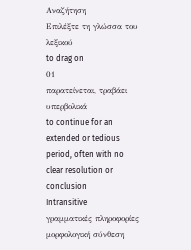Αναζήτηση
Επιλέξτε τη γλώσσα του λεξικού
to drag on
01
παρατείνεται, τραβάει υπερβολικά
to continue for an extended or tedious period, often with no clear resolution or conclusion
Intransitive
γραμματικές πληροφορίες
μορφολογική σύνθεση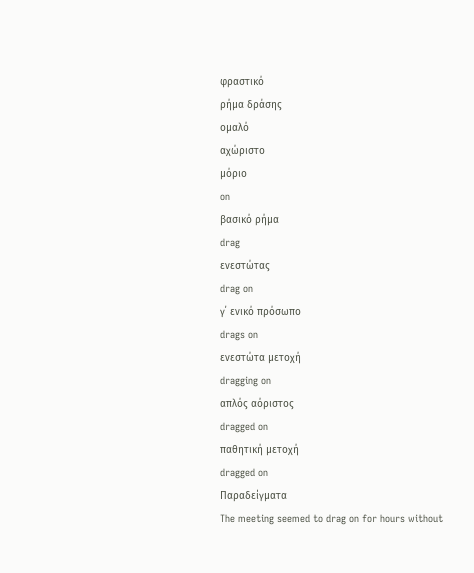φραστικό
ρήμα δράσης
ομαλό
αχώριστο
μόριο
on
βασικό ρήμα
drag
ενεστώτας
drag on
γ΄ ενικό πρόσωπο
drags on
ενεστώτα μετοχή
dragging on
απλός αόριστος
dragged on
παθητική μετοχή
dragged on
Παραδείγματα
The meeting seemed to drag on for hours without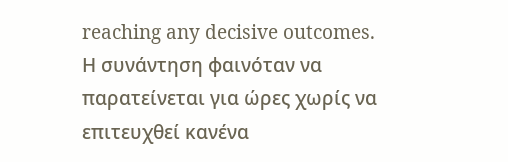reaching any decisive outcomes.
Η συνάντηση φαινόταν να παρατείνεται για ώρες χωρίς να επιτευχθεί κανένα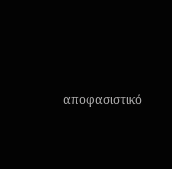αποφασιστικό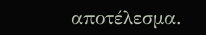αποτέλεσμα.